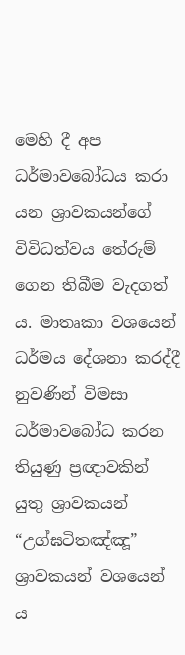මෙහි දී අප ධර්මාවබෝධය කරා යන ශ්‍රාවකයන්ගේ විවිධත්වය තේරුම් ගෙන තිබීම වැදගත් ය. මාතෘකා වශයෙන් ධර්මය දේශනා කරද්දී නුවණින් විමසා ධර්මාවබෝධ කරන තියුණු ප්‍රඥාවකින් යුතු ශ්‍රාවකයන් “උග්ඝටිතඤ්ඤූ” ශ්‍රාවකයන් වශයෙන් ය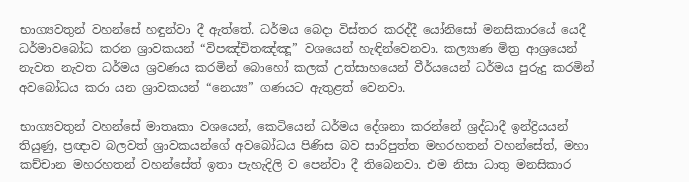භාග්‍යවතුන් වහන්සේ හඳුන්වා දී ඇත්තේ. ධර්මය බෙදා විස්තර කරද්දී යෝනිසෝ මනසිකාරයේ යෙදී ධර්මාවබෝධ කරන ශ්‍රාවකයන් “විපඤ්චිතඤ්ඤූ” වශයෙන් හැඳින්වෙනවා. කල්‍යාණ මිත්‍ර ආශ්‍රයෙන් නැවත නැවත ධර්මය ශ්‍රවණය කරමින් බොහෝ කලක් උත්සාහයෙන් වීර්යයෙන් ධර්මය පුරුදු කරමින් අවබෝධය කරා යන ශ්‍රාවකයන් “නෙය්‍ය” ගණයට ඇතුළත් වෙනවා.

භාග්‍යවතුන් වහන්සේ මාතෘකා වශයෙන්, කෙටියෙන් ධර්මය දේශනා කරන්නේ ශ්‍රද්ධාදී ඉන්ද්‍රියයන් තියුණු, ප්‍රඥාව බලවත් ශ්‍රාවකයන්ගේ අවබෝධය පිණිස බව සාරිපුත්ත මහරහතන් වහන්සේත්, මහා කච්චාන මහරහතන් වහන්සේත් ඉතා පැහැදිලි ව පෙන්වා දී තිබෙනවා. එම නිසා ධාතු මනසිකාර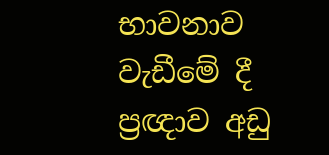භාවනාව වැඩීමේ දී ප්‍රඥාව අඩු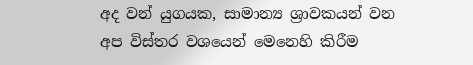අද වන් යුගයක, සාමාන්‍ය ශ්‍රාවකයන් වන අප විස්තර වශයෙන් මෙනෙහි කිරීම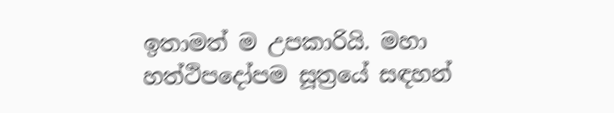ඉතාමත් ම උපකාරියි. මහා හත්ථිපදෝපම සූත්‍රයේ සඳහන්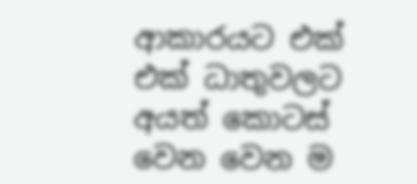ආකාරයට එක් එක් ධාතුවලට අයත් කොටස් වෙන වෙන ම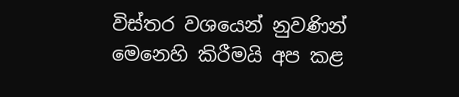විස්තර වශයෙන් නුවණින් මෙනෙහි කිරීමයි අප කළ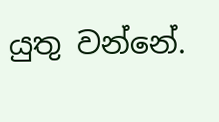යුතු වන්නේ.